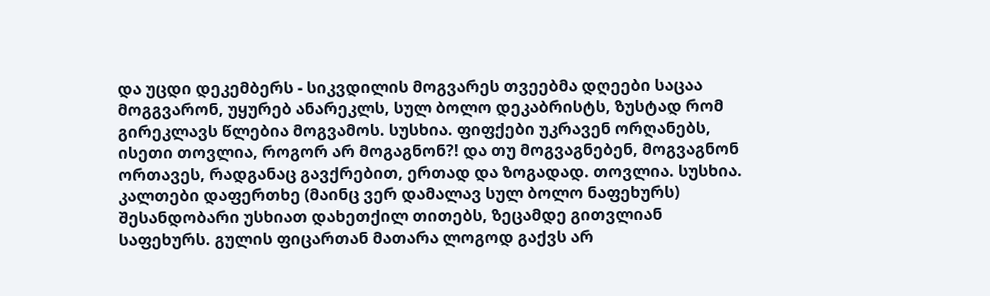და უცდი დეკემბერს - სიკვდილის მოგვარეს თვეებმა დღეები საცაა მოგგვარონ, უყურებ ანარეკლს, სულ ბოლო დეკაბრისტს, ზუსტად რომ გირეკლავს წლებია მოგვამოს. სუსხია. ფიფქები უკრავენ ორღანებს, ისეთი თოვლია, როგორ არ მოგაგნონ?! და თუ მოგვაგნებენ, მოგვაგნონ ორთავეს, რადგანაც გავქრებით, ერთად და ზოგადად. თოვლია. სუსხია. კალთები დაფერთხე (მაინც ვერ დამალავ სულ ბოლო ნაფეხურს) შესანდობარი უსხიათ დახეთქილ თითებს, ზეცამდე გითვლიან საფეხურს. გულის ფიცართან მათარა ლოგოდ გაქვს არ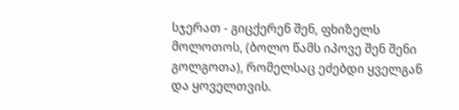სჯერათ - გიცქერენ შენ, ფხიზელს მოლოთოს, (ბოლო წამს იპოვე შენ შენი გოლგოთა), რომელსაც ეძებდი ყველგან და ყოველთვის.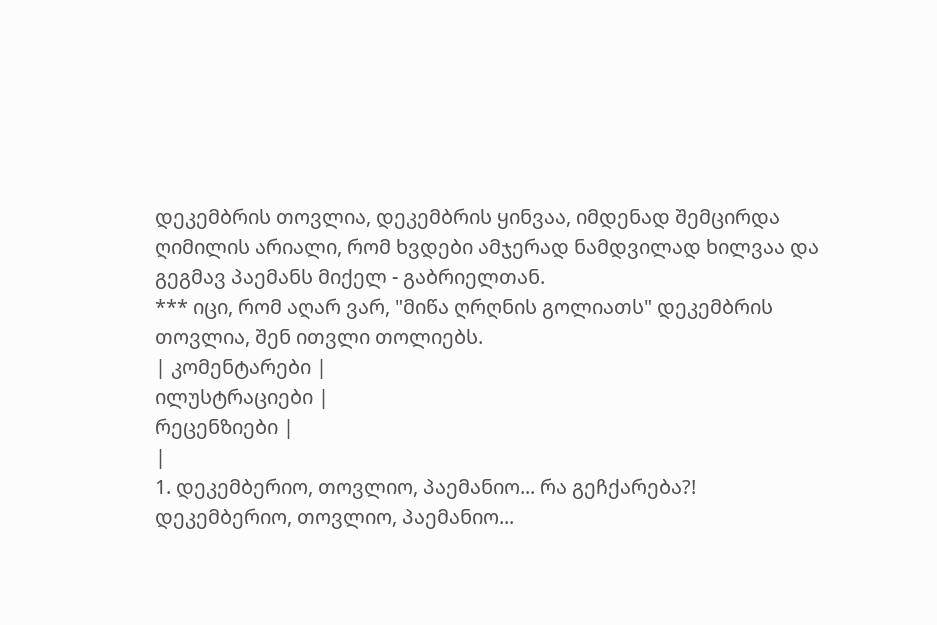დეკემბრის თოვლია, დეკემბრის ყინვაა, იმდენად შემცირდა ღიმილის არიალი, რომ ხვდები ამჯერად ნამდვილად ხილვაა და გეგმავ პაემანს მიქელ - გაბრიელთან.
*** იცი, რომ აღარ ვარ, "მიწა ღრღნის გოლიათს" დეკემბრის თოვლია, შენ ითვლი თოლიებს.
| კომენტარები |
ილუსტრაციები |
რეცენზიები |
|
1. დეკემბერიო, თოვლიო, პაემანიო... რა გეჩქარება?!
დეკემბერიო, თოვლიო, პაემანიო...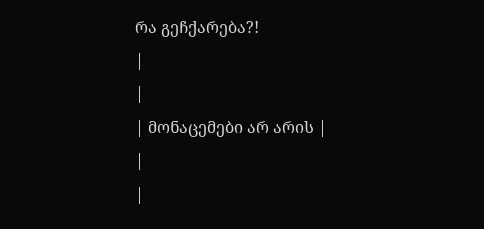რა გეჩქარება?!
|
|
| მონაცემები არ არის |
|
|